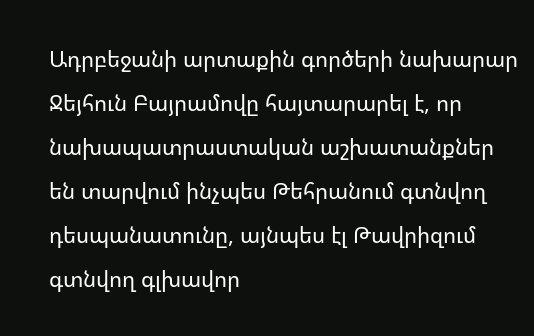Ադրբեջանի արտաքին գործերի նախարար Ջեյհուն Բայրամովը հայտարարել է, որ նախապատրաստական աշխատանքներ են տարվում ինչպես Թեհրանում գտնվող դեսպանատունը, այնպես էլ Թավրիզում գտնվող գլխավոր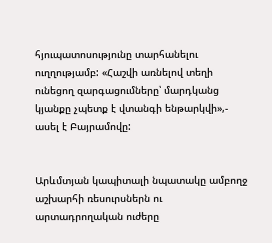հյուպատոսությունը տարհանելու ուղղությամբ: «Հաշվի առնելով տեղի ունեցող զարգացումները՝ մարդկանց կյանքը չպետք է վտանգի ենթարկվի»,- ասել է Բայրամովը:


Արևմտյան կապիտալի նպատակը ամբողջ աշխարհի ռեսուրսներն ու արտադրողական ուժերը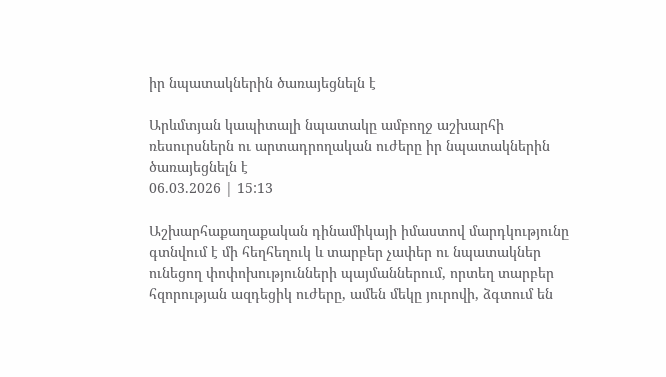իր նպատակներին ծառայեցնելն է

Արևմտյան կապիտալի նպատակը ամբողջ աշխարհի ռեսուրսներն ու արտադրողական ուժերը իր նպատակներին ծառայեցնելն է
06.03.2026 | 15:13

Աշխարհաքաղաքական դինամիկայի իմաստով մարդկությունը գտնվում է մի հեղհեղուկ և տարբեր չափեր ու նպատակներ ունեցող փոփոխությունների պայմաններում, որտեղ տարբեր հզորության ազդեցիկ ուժերը, ամեն մեկը յուրովի, ձգտում են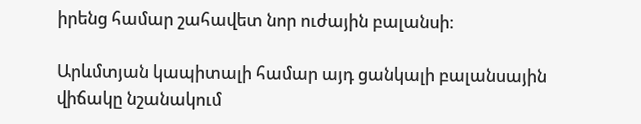իրենց համար շահավետ նոր ուժային բալանսի։

Արևմտյան կապիտալի համար այդ ցանկալի բալանսային վիճակը նշանակում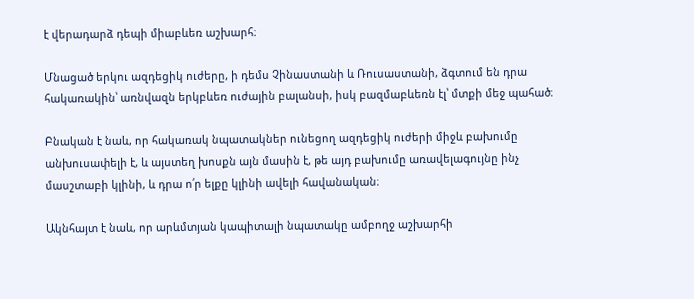է վերադարձ դեպի միաբևեռ աշխարհ։

Մնացած երկու ազդեցիկ ուժերը, ի դեմս Չինաստանի և Ռուսաստանի, ձգտում են դրա հակառակին՝ առնվազն երկբևեռ ուժային բալանսի, իսկ բազմաբևեռն էլ՝ մտքի մեջ պահած։

Բնական է նաև, որ հակառակ նպատակներ ունեցող ազդեցիկ ուժերի միջև բախումը անխուսափելի է, և այստեղ խոսքն այն մասին է, թե այդ բախումը առավելագույնը ինչ մասշտաբի կլինի, և դրա ո՛ր ելքը կլինի ավելի հավանական։

Ակնհայտ է նաև, որ արևմտյան կապիտալի նպատակը ամբողջ աշխարհի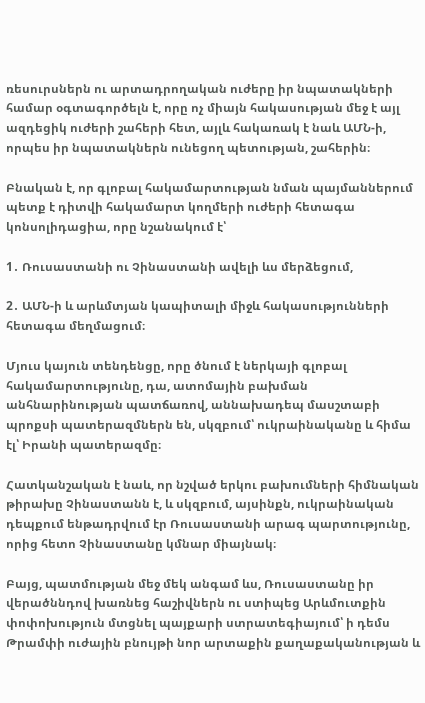ռեսուրսներն ու արտադրողական ուժերը իր նպատակների համար օգտագործելն է, որը ոչ միայն հակասության մեջ է այլ ազդեցիկ ուժերի շահերի հետ, այլև հակառակ է նաև ԱՄՆ-ի, որպես իր նպատակներն ունեցող պետության, շահերին։

Բնական է, որ գլոբալ հակամարտության նման պայմաններում պետք է դիտվի հակամարտ կողմերի ուժերի հետագա կոնսոլիդացիա, որը նշանակում է՝

1․ Ռուսաստանի ու Չինաստանի ավելի ևս մերձեցում,

2․ ԱՄՆ-ի և արևմտյան կապիտալի միջև հակասությունների հետագա մեղմացում։

Մյուս կայուն տենդենցը, որը ծնում է ներկայի գլոբալ հակամարտությունը, դա, ատոմային բախման անհնարինության պատճառով, աննախադեպ մասշտաբի պրոքսի պատերազմներն են, սկզբում՝ ուկրաինականը և հիմա էլ՝ Իրանի պատերազմը։

Հատկանշական է նաև, որ նշված երկու բախումների հիմնական թիրախը Չինաստանն է, և սկզբում, այսինքն, ուկրաինական դեպքում ենթադրվում էր Ռուսաստանի արագ պարտությունը, որից հետո Չինաստանը կմնար միայնակ։

Բայց, պատմության մեջ մեկ անգամ ևս, Ռուսաստանը իր վերածննդով խառնեց հաշիվներն ու ստիպեց Արևմուտքին փոփոխություն մտցնել պայքարի ստրատեգիայում՝ ի դեմս Թրամփի ուժային բնույթի նոր արտաքին քաղաքականության և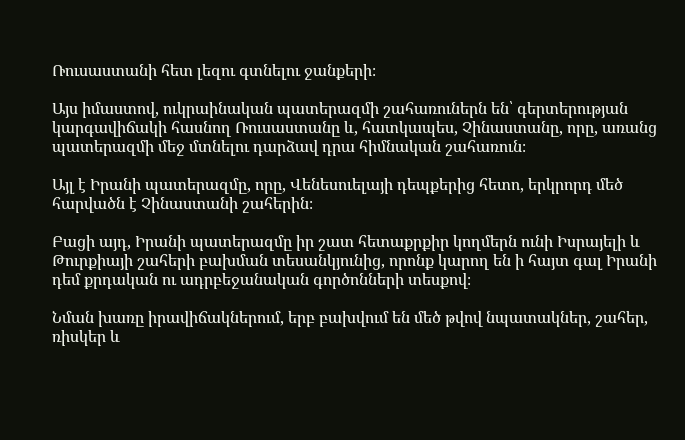Ռուսաստանի հետ լեզու գտնելու ջանքերի։

Այս իմաստով, ուկրաինական պատերազմի շահառուներն են՝ գերտերության կարգավիճակի հասնող Ռուսաստանը և, հատկապես, Չինաստանը, որը, առանց պատերազմի մեջ մտնելու դարձավ դրա հիմնական շահառուն։

Այլ է Իրանի պատերազմը, որը, Վենեսուելայի դեպքերից հետո, երկրորդ մեծ հարվածն է Չինաստանի շահերին։

Բացի այդ, Իրանի պատերազմը իր շատ հետաքրքիր կողմերն ունի Իսրայելի և Թուրքիայի շահերի բախման տեսանկյունից, որոնք կարող են ի հայտ գալ Իրանի դեմ քրդական ու ադրբեջանական գործոնների տեսքով։

Նման խառը իրավիճակներում, երբ բախվում են մեծ թվով նպատակներ, շահեր, ռիսկեր և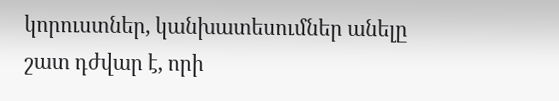կորուստներ, կանխատեսումներ անելը շատ դժվար է, որի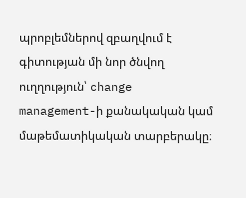պրոբլեմներով զբաղվում է գիտության մի նոր ծնվող ուղղություն՝ change management-ի քանակական կամ մաթեմատիկական տարբերակը։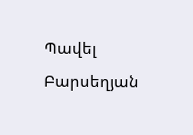Պավել Բարսեղյան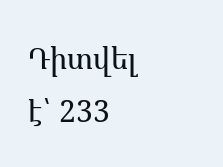Դիտվել է՝ 233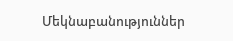Մեկնաբանություններ